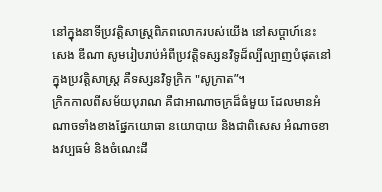នៅក្នុងនាទីប្រវត្តិសាស្រ្តពិភពលោករបស់យើង នៅសប្តាហ៍នេះ សេង ឌីណា សូមរៀបរាប់អំពីប្រវត្តិទស្សនវិទូដ៏ល្បីល្បាញបំផុតនៅក្នុងប្រវត្តិសាស្រ្ត គឺទស្សនវិទូក្រិក "សូក្រាត”។
ក្រិកកាលពីសម័យបុរាណ គឺជាអាណាចក្រដ៏ធំមួយ ដែលមានអំណាចទាំងខាងផ្នែកយោធា នយោបាយ និងជាពិសេស អំណាចខាងវប្បធម៌ និងចំណេះដឹ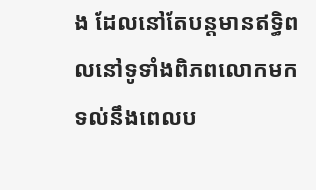ង ដែលនៅតែបន្តមានឥទ្ធិពលនៅទូទាំងពិភពលោកមកទល់នឹងពេលប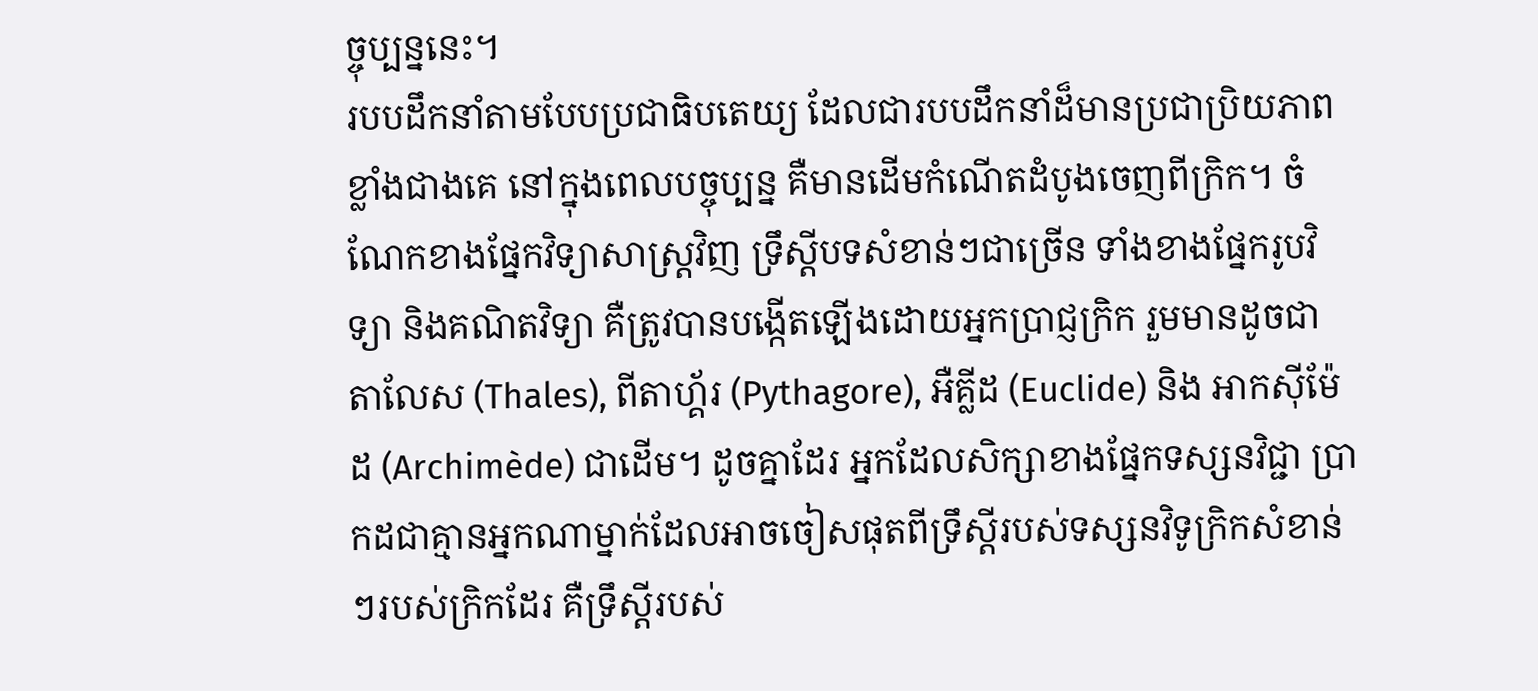ច្ចុប្បន្ននេះ។
របបដឹកនាំតាមបែបប្រជាធិបតេយ្យ ដែលជារបបដឹកនាំដ៏មានប្រជាប្រិយភាពខ្លាំងជាងគេ នៅក្នុងពេលបច្ចុប្បន្ន គឺមានដើមកំណើតដំបូងចេញពីក្រិក។ ចំណែកខាងផ្នែកវិទ្យាសាស្រ្តវិញ ទ្រឹស្តីបទសំខាន់ៗជាច្រើន ទាំងខាងផ្នែករូបវិទ្យា និងគណិតវិទ្យា គឺត្រូវបានបង្កើតឡើងដោយអ្នកប្រាជ្ញក្រិក រួមមានដូចជា តាលែស (Thales), ពីតាហ្គ័រ (Pythagore), អឺគ្លីដ (Euclide) និង អាកស៊ីម៉ែដ (Archimède) ជាដើម។ ដូចគ្នាដែរ អ្នកដែលសិក្សាខាងផ្នែកទស្សនវិជ្ជា ប្រាកដជាគ្មានអ្នកណាម្នាក់ដែលអាចចៀសផុតពីទ្រឹស្តីរបស់ទស្សនវិទូក្រិកសំខាន់ៗរបស់ក្រិកដែរ គឺទ្រឹស្តីរបស់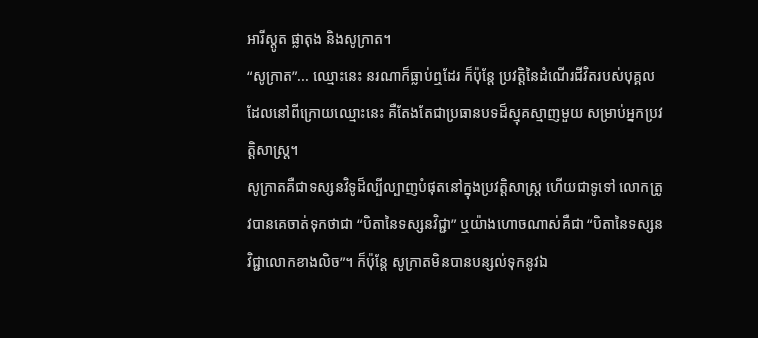អារីស្តូត ផ្លាតុង និងសូក្រាត។
“សូក្រាត”... ឈ្មោះនេះ នរណាក៏ធ្លាប់ឮដែរ ក៏ប៉ុន្តែ ប្រវត្តិនៃដំណើរជីវិតរបស់បុគ្គលដែលនៅពីក្រោយឈ្មោះនេះ គឺតែងតែជាប្រធានបទដ៏ស្មុគស្មាញមួយ សម្រាប់អ្នកប្រវត្តិសាស្រ្ត។
សូក្រាតគឺជាទស្សនវិទូដ៏ល្បីល្បាញបំផុតនៅក្នុងប្រវត្តិសាស្រ្ត ហើយជាទូទៅ លោកត្រូវបានគេចាត់ទុកថាជា “បិតានៃទស្សនវិជ្ជា” ឬយ៉ាងហោចណាស់គឺជា “បិតានៃទស្សនវិជ្ជាលោកខាងលិច”។ ក៏ប៉ុន្តែ សូក្រាតមិនបានបន្សល់ទុកនូវឯ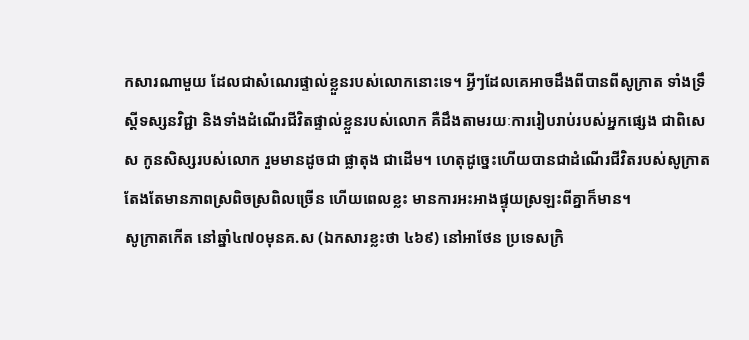កសារណាមួយ ដែលជាសំណេរផ្ទាល់ខ្លួនរបស់លោកនោះទេ។ អ្វីៗដែលគេអាចដឹងពីបានពីសូក្រាត ទាំងទ្រឹស្តីទស្សនវិជ្ជា និងទាំងដំណើរជីវិតផ្ទាល់ខ្លួនរបស់លោក គឺដឹងតាមរយៈការរៀបរាប់របស់អ្នកផ្សេង ជាពិសេស កូនសិស្សរបស់លោក រួមមានដូចជា ផ្លាតុង ជាដើម។ ហេតុដូច្នេះហើយបានជាដំណើរជីវិតរបស់សូក្រាត តែងតែមានភាពស្រពិចស្រពិលច្រើន ហើយពេលខ្លះ មានការអះអាងផ្ទុយស្រឡះពីគ្នាក៏មាន។
សូក្រាតកើត នៅឆ្នាំ៤៧០មុនគ.ស (ឯកសារខ្លះថា ៤៦៩) នៅអាថែន ប្រទេសក្រិ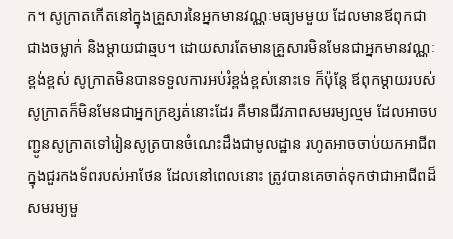ក។ សូក្រាតកើតនៅក្នុងគ្រួសារនៃអ្នកមានវណ្ណៈមធ្យមមួយ ដែលមានឪពុកជាជាងចម្លាក់ និងម្តាយជាឆ្មប។ ដោយសារតែមានគ្រួសារមិនមែនជាអ្នកមានវណ្ណៈខ្ពង់ខ្ពស់ សូក្រាតមិនបានទទួលការអប់រំខ្ពង់ខ្ពស់នោះទេ ក៏ប៉ុន្តែ ឪពុកម្តាយរបស់សូក្រាតក៏មិនមែនជាអ្នកក្រខ្សត់នោះដែរ គឺមានជីវភាពសមរម្យល្មម ដែលអាចបញ្ជូនសូក្រាតទៅរៀនសូត្របានចំណេះដឹងជាមូលដ្ឋាន រហូតអាចចាប់យកអាជីពក្នុងជួរកងទ័ពរបស់អាថែន ដែលនៅពេលនោះ ត្រូវបានគេចាត់ទុកថាជាអាជីពដ៏សមរម្យមួ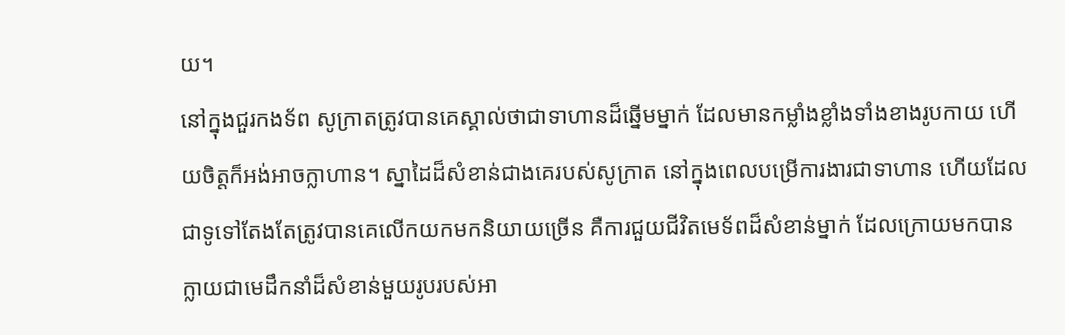យ។
នៅក្នុងជួរកងទ័ព សូក្រាតត្រូវបានគេស្គាល់ថាជាទាហានដ៏ឆ្នើមម្នាក់ ដែលមានកម្លាំងខ្លាំងទាំងខាងរូបកាយ ហើយចិត្តក៏អង់អាចក្លាហាន។ ស្នាដៃដ៏សំខាន់ជាងគេរបស់សូក្រាត នៅក្នុងពេលបម្រើការងារជាទាហាន ហើយដែលជាទូទៅតែងតែត្រូវបានគេលើកយកមកនិយាយច្រើន គឺការជួយជីវិតមេទ័ពដ៏សំខាន់ម្នាក់ ដែលក្រោយមកបានក្លាយជាមេដឹកនាំដ៏សំខាន់មួយរូបរបស់អា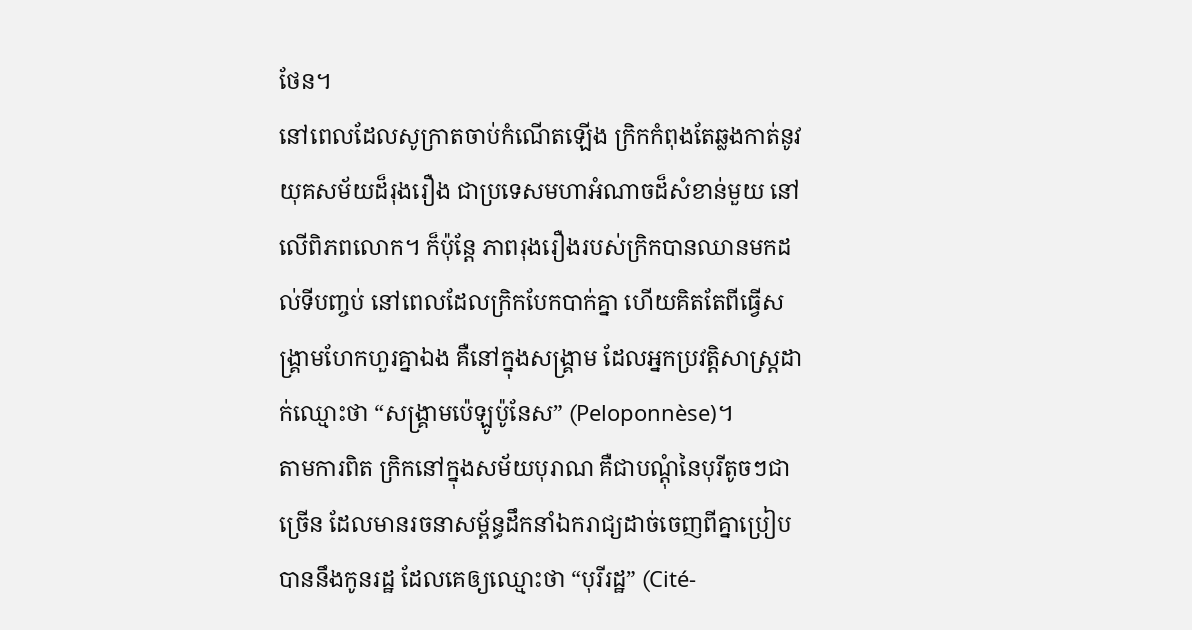ថែន។
នៅពេលដែលសូក្រាតចាប់កំណើតឡើង ក្រិកកំពុងតែឆ្លងកាត់នូវយុគសម័យដ៏រុងរឿង ជាប្រទេសមហាអំណាចដ៏សំខាន់មួយ នៅលើពិភពលោក។ ក៏ប៉ុន្តែ ភាពរុងរឿងរបស់ក្រិកបានឈានមកដល់ទីបញ្ចប់ នៅពេលដែលក្រិកបែកបាក់គ្នា ហើយគិតតែពីធ្វើសង្រ្គាមហែកហួរគ្នាឯង គឺនៅក្នុងសង្រ្គាម ដែលអ្នកប្រវត្តិសាស្រ្តដាក់ឈ្មោះថា “សង្រ្គាមប៉េឡូប៉ូនែស” (Peloponnèse)។
តាមការពិត ក្រិកនៅក្នុងសម័យបុរាណ គឺជាបណ្តុំនៃបុរីតូចៗជាច្រើន ដែលមានរចនាសម្ព័ន្ធដឹកនាំឯករាជ្យដាច់ចេញពីគ្នាប្រៀបបាននឹងកូនរដ្ឋ ដែលគេឲ្យឈ្មោះថា “បុរីរដ្ឋ” (Cité-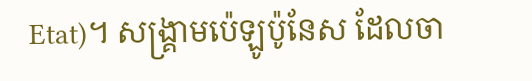Etat)។ សង្រ្គាមប៉េឡូប៉ូនែស ដែលចា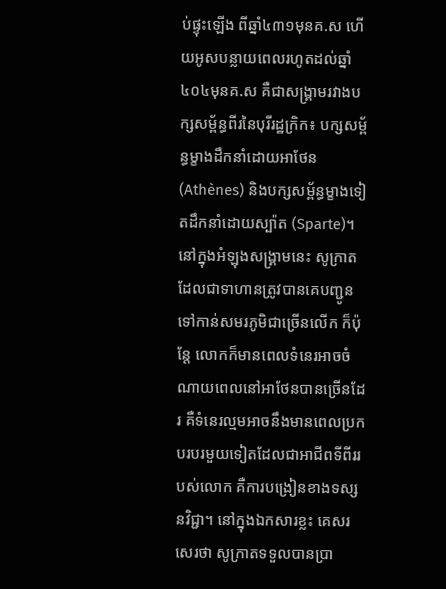ប់ផ្ទុះឡើង ពីឆ្នាំ៤៣១មុនគ.ស ហើយអូសបន្លាយពេលរហូតដល់ឆ្នាំ៤០៤មុនគ.ស គឺជាសង្រ្គាមរវាងបក្សសម្ព័ន្ធពីរនៃបុរីរដ្ឋក្រិក៖ បក្សសម្ព័ន្ធម្ខាងដឹកនាំដោយអាថែន (Athènes) និងបក្សសម្ព័ន្ធម្ខាងទៀតដឹកនាំដោយស្ប៉ាត (Sparte)។
នៅក្នុងអំឡុងសង្រ្គាមនេះ សូក្រាតដែលជាទាហានត្រូវបានគេបញ្ជូនទៅកាន់សមរភូមិជាច្រើនលើក ក៏ប៉ុន្តែ លោកក៏មានពេលទំនេរអាចចំណាយពេលនៅអាថែនបានច្រើនដែរ គឺទំនេរល្មមអាចនឹងមានពេលប្រកបរបរមួយទៀតដែលជាអាជីពទីពីររបស់លោក គឺការបង្រៀនខាងទស្សនវិជ្ជា។ នៅក្នុងឯកសារខ្លះ គេសរសេរថា សូក្រាតទទួលបានប្រា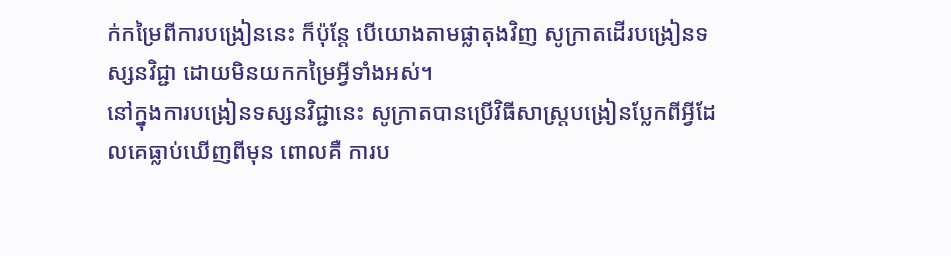ក់កម្រៃពីការបង្រៀននេះ ក៏ប៉ុន្តែ បើយោងតាមផ្លាតុងវិញ សូក្រាតដើរបង្រៀនទស្សនវិជ្ជា ដោយមិនយកកម្រៃអ្វីទាំងអស់។
នៅក្នុងការបង្រៀនទស្សនវិជ្ជានេះ សូក្រាតបានប្រើវិធីសាស្រ្តបង្រៀនប្លែកពីអ្វីដែលគេធ្លាប់ឃើញពីមុន ពោលគឺ ការប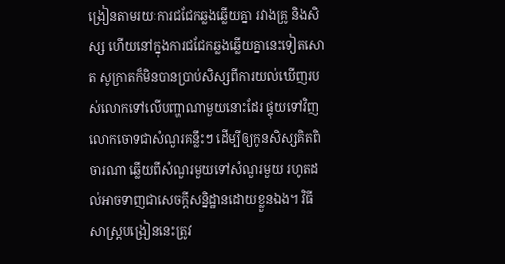ង្រៀនតាមរយៈការជជែកឆ្លងឆ្លើយគ្នា រវាងគ្រូ និងសិស្ស ហើយនៅក្នុងការជជែកឆ្លងឆ្លើយគ្នានេះទៀតសោត សូក្រាតក៏មិនបានប្រាប់សិស្សពីការយល់ឃើញរបស់លោកទៅលើបញ្ហាណាមួយនោះដែរ ផ្ទុយទៅវិញ លោកចោទជាសំណួរគន្លឹះៗ ដើម្បីឲ្យកូនសិស្សគិតពិចារណា ឆ្លើយពីសំណួរមួយទៅសំណួរមួយ រហូតដល់អាចទាញជាសេចក្តីសន្និដ្ឋានដោយខ្លួនឯង។ វិធីសាស្រ្តបង្រៀននេះត្រូវ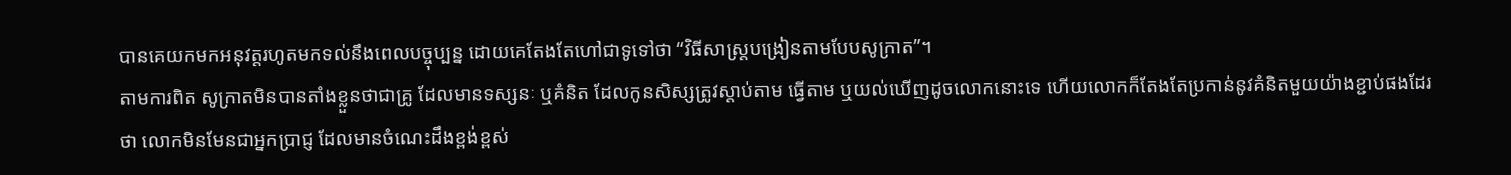បានគេយកមកអនុវត្តរហូតមកទល់នឹងពេលបច្ចុប្បន្ន ដោយគេតែងតែហៅជាទូទៅថា “វិធីសាស្រ្តបង្រៀនតាមបែបសូក្រាត”។
តាមការពិត សូក្រាតមិនបានតាំងខ្លួនថាជាគ្រូ ដែលមានទស្សនៈ ឬគំនិត ដែលកូនសិស្សត្រូវស្តាប់តាម ធ្វើតាម ឬយល់ឃើញដូចលោកនោះទេ ហើយលោកក៏តែងតែប្រកាន់នូវគំនិតមួយយ៉ាងខ្ជាប់ផងដែរថា លោកមិនមែនជាអ្នកប្រាជ្ញ ដែលមានចំណេះដឹងខ្ពង់ខ្ពស់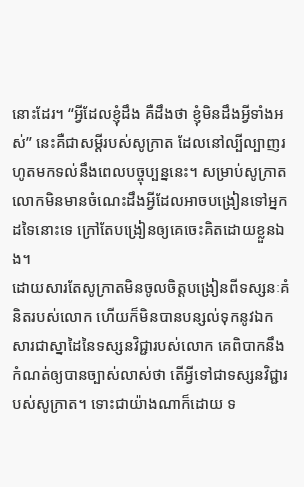នោះដែរ។ “អ្វីដែលខ្ញុំដឹង គឺដឹងថា ខ្ញុំមិនដឹងអ្វីទាំងអស់” នេះគឺជាសម្តីរបស់សូក្រាត ដែលនៅល្បីល្បាញរហូតមកទល់នឹងពេលបច្ចុប្បន្ននេះ។ សម្រាប់សូក្រាត លោកមិនមានចំណេះដឹងអ្វីដែលអាចបង្រៀនទៅអ្នកដទៃនោះទេ ក្រៅតែបង្រៀនឲ្យគេចេះគិតដោយខ្លួនឯង។
ដោយសារតែសូក្រាតមិនចូលចិត្តបង្រៀនពីទស្សនៈគំនិតរបស់លោក ហើយក៏មិនបានបន្សល់ទុកនូវឯកសារជាស្នាដៃនៃទស្សនវិជ្ជារបស់លោក គេពិបាកនឹងកំណត់ឲ្យបានច្បាស់លាស់ថា តើអ្វីទៅជាទស្សនវិជ្ជារបស់សូក្រាត។ ទោះជាយ៉ាងណាក៏ដោយ ទ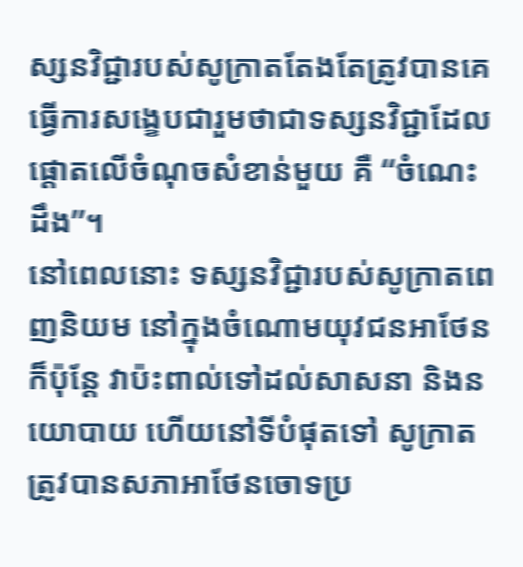ស្សនវិជ្ជារបស់សូក្រាតតែងតែត្រូវបានគេធ្វើការសង្ខេបជារួមថាជាទស្សនវិជ្ជាដែលផ្តោតលើចំណុចសំខាន់មួយ គឺ “ចំណេះដឹង”។
នៅពេលនោះ ទស្សនវិជ្ជារបស់សូក្រាតពេញនិយម នៅក្នុងចំណោមយុវជនអាថែន ក៏ប៉ុន្តែ វាប៉ះពាល់ទៅដល់សាសនា និងនយោបាយ ហើយនៅទីបំផុតទៅ សូក្រាតត្រូវបានសភាអាថែនចោទប្រ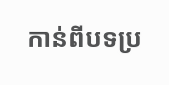កាន់ពីបទប្រ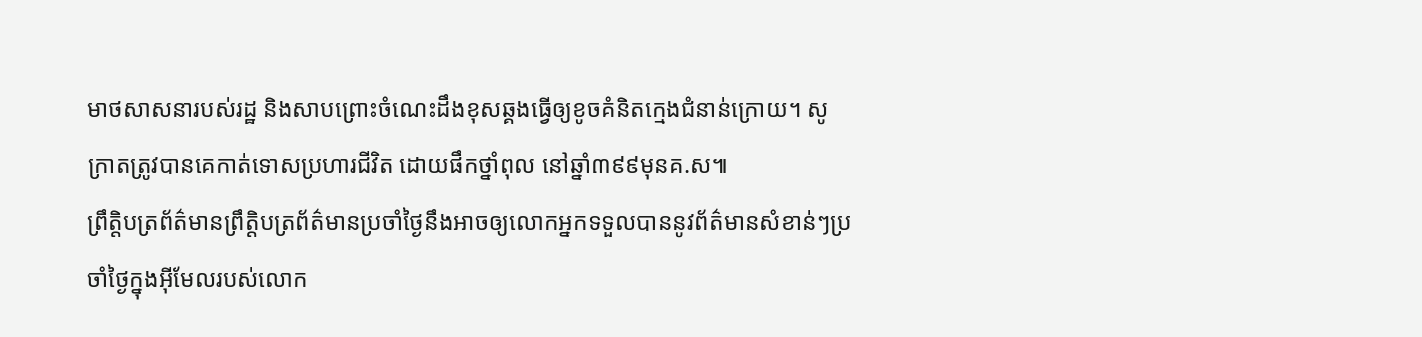មាថសាសនារបស់រដ្ឋ និងសាបព្រោះចំណេះដឹងខុសឆ្គងធ្វើឲ្យខូចគំនិតក្មេងជំនាន់ក្រោយ។ សូក្រាតត្រូវបានគេកាត់ទោសប្រហារជីវិត ដោយផឹកថ្នាំពុល នៅឆ្នាំ៣៩៩មុនគ.ស៕
ព្រឹត្តិបត្រព័ត៌មានព្រឹត្តិបត្រព័ត៌មានប្រចាំថ្ងៃនឹងអាចឲ្យលោកអ្នកទទួលបាននូវព័ត៌មានសំខាន់ៗប្រចាំថ្ងៃក្នុងអ៊ីមែលរបស់លោក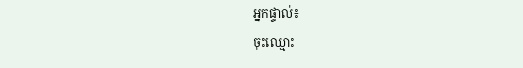អ្នកផ្ទាល់៖
ចុះឈ្មោះ